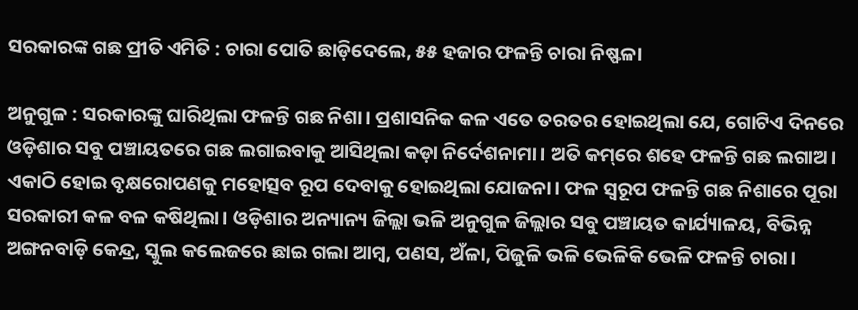ସରକାରଙ୍କ ଗଛ ପ୍ରୀତି ଏମିତି : ଚାରା ପୋତି ଛାଡ଼ିଦେଲେ, ୫୫ ହଜାର ଫଳନ୍ତି ଚାରା ନିଷ୍ଫଳା

ଅନୁଗୁଳ : ସରକାରଙ୍କୁ ଘାରିଥିଲା ଫଳନ୍ତି ଗଛ ନିଶା। ପ୍ରଶାସନିକ କଳ ଏତେ ତରତର ହୋଇଥିଲା ଯେ, ଗୋଟିଏ ଦିନରେ ଓଡ଼ିଶାର ସବୁ ପଞ୍ଚାୟତରେ ଗଛ ଲଗାଇବାକୁ ଆସିଥିଲା କଡ଼ା ନିର୍ଦେଶନାମା। ଅତି କମ୍‌ରେ ଶହେ ଫଳନ୍ତି ଗଛ ଲଗାଅ। ଏକାଠି ହୋଇ ବୃକ୍ଷରୋପଣକୁ ମହୋତ୍ସବ ରୂପ ଦେବାକୁ ହୋଇଥିଲା ଯୋଜନା। ଫଳ ସ୍ବରୂପ ଫଳନ୍ତି ଗଛ ନିଶାରେ ପୂରା ସରକାରୀ କଳ ବଳ କଷିଥିଲା। ଓଡ଼ିଶାର ଅନ୍ୟାନ୍ୟ ଜିଲ୍ଲା ଭଳି ଅନୁଗୁଳ ଜିଲ୍ଲାର ସବୁ ପଞ୍ଚାୟତ କାର୍ଯ୍ୟାଳୟ, ବିଭିନ୍ନ ଅଙ୍ଗନବାଡ଼ି କେନ୍ଦ୍ର, ସ୍କୁଲ କଲେଜରେ ଛାଇ ଗଲା ଆମ୍ବ, ପଣସ, ଅଁଳା, ପିଜୁଳି ଭଳି ଭେଳିକି ଭେଳି ଫଳନ୍ତି ଚାରା।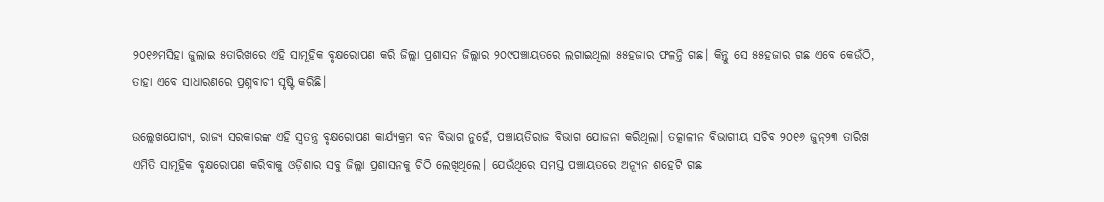୨୦୧୬ମସିହା ଜୁଲାଇ ୫ତାରିଖରେ ଏହି ସାମୂହିକ ବୃକ୍ଷରୋପଣ କରି ଜିଲ୍ଲା ପ୍ରଶାସନ ଜିଲ୍ଲାର ୨୦୯ପଞ୍ଚାୟତରେ ଲଗାଇଥିଲା ୫୫ହଜାର ଫଳନ୍ତି ଗଛ। କିନ୍ତୁ ସେ ୫୫ହଜାର ଗଛ ଏବେ କେଉଁଠି, ତାହା ଏବେ ସାଧାରଣରେ ପ୍ରଶ୍ନବାଚୀ ସୃଷ୍ଟି କରିଛି।

ଉଲ୍ଲେଖଯୋଗ୍ୟ, ରାଜ୍ୟ ସରକାରଙ୍କ ଏହି ସ୍ବତନ୍ତ୍ର ବୃକ୍ଷରୋପଣ କାର୍ଯ୍ୟକ୍ରମ ବନ ବିଭାଗ ନୁହେଁ, ପଞ୍ଚାୟତିରାଜ ବିଭାଗ ଯୋଜନା କରିଥିଲା। ତତ୍କାଳୀନ ବିଭାଗୀୟ ସଚିବ ୨୦୧୬ ଜୁନ୍‌୨୩ ତାରିଖ ଏମିତି ସାମୂହିକ ବୃକ୍ଷରୋପଣ କରିବାକୁ ଓଡ଼ିଶାର ସବୁ ଜିଲ୍ଲା ପ୍ରଶାସନକୁ ଚିଠି ଲେଖିଥିଲେ। ଯେଉଁଥିରେ ସମସ୍ତ ପଞ୍ଚାୟତରେ ଅନ୍ୟୂନ ଶହେଟି ଗଛ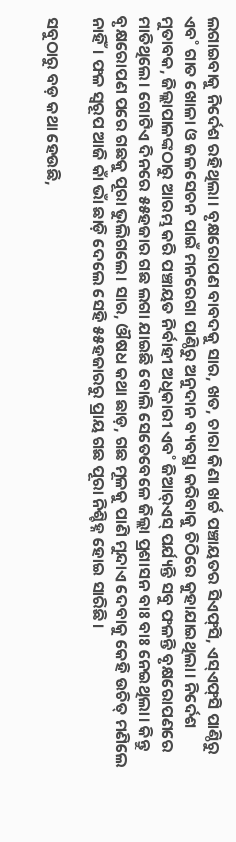ଲଗାଇବାକୁ ନିର୍ଦେଶ ରହିଥିଲା। ବୃକ୍ଷରୋପଣ ବାବଦକୁ ସାର, ଖତ, ଚାରା କିଣା ଖର୍ଚ୍ଚ ପଞ୍ଚାୟତର ସିଏଫ୍‌ସି, ଏସ୍‌ଏଫ୍‌ସି ପାଣ୍ଠିରୁ ଏବ˚ ଗାତ ଖୋଳା ଓ ଜଳସେଚନ ପାଇଁ ମନରେଗା ପାଣ୍ଠିରୁ ଅନୁଦାନ ବ୍ୟବସ୍ଥା କରିବାକୁ ଚିଠିରେ କୁହାଯାଇଥିଲା। ନିର୍ଦେଶ ମୁତାବକ, ଜିଲ୍ଲାପାଳଙ୍କଠାରୁ ଆରମ୍ଭ କରି ପଞ୍ଚାୟତ ନିର୍ବାହୀ ଅଧିକାରୀ ଏବ˚ ଜିଆର‌୍‌ଏସ୍‌ ପର୍ଯ୍ୟନ୍ତି ସବୁ ଫଳନ୍ତି ବୃକ୍ଷରୋପଣରେ ମାତିଥିଲେ। ଗୋଟିଏ ଦିନରେ ୫୫ହଜାର ଗଛ ଲଗା ଯାଇଛି ବୋଲି ସେତେବେଳେ ଜିଲ୍ଲା ପ୍ରଶାସନ ବାଃ ବାଃ ନେଇଥିଲା। କିନ୍ତୁ ବୃକ୍ଷରୋପଣ ପରେ ଗଛକୁ ପୂରା ଭୁଲିଗଲେ। ସାର, ଔଷଧ କଥା ଛାଡ଼, ଗଛ ମୂଳକୁ ପାଣି ମୁନ୍ଦାଏ ଦେବାକୁ କେହି ଉଚିତ୍‌ ମଣିଲେ ନାହିଁ। ଫଳ ସ୍ବରୂପ ଆଜି କାଁ ଭାଁ ଛାଡ଼ି ଦେଲେ ସେହି ୫୫ହଜାରରୁ ପ୍ରାୟ ଗଛ ପୂରା ନିଶ୍ଚିହ୍ନ ହୋଇ ସାରିଛି।

ସବୁଠାରୁ ବଡ଼ କଥା ହେଉଛି,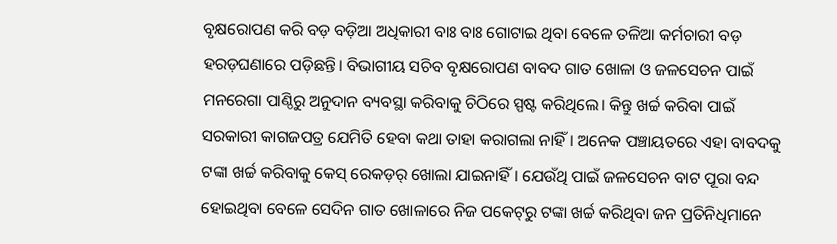ବୃକ୍ଷରୋପଣ କରି ବଡ଼ ବଡ଼ିଆ ଅଧିକାରୀ ବାଃ ବାଃ ଗୋଟାଇ ଥିବା ବେଳେ ତଳିଆ କର୍ମଚାରୀ ବଡ଼ ହରଡ଼ଘଣାରେ ପଡ଼ିଛନ୍ତି। ବିଭାଗୀୟ ସଚିବ ବୃକ୍ଷରୋପଣ ବାବଦ ଗାତ ଖୋଳା ଓ ଜଳସେଚନ ପାଇଁ ମନରେଗା ପାଣ୍ଠିରୁ ଅନୁଦାନ ବ୍ୟବସ୍ଥା କରିବାକୁ ଚିଠିରେ ସ୍ପଷ୍ଟ କରିଥିଲେ। କିନ୍ତୁ ଖର୍ଚ୍ଚ କରିବା ପାଇଁ ସରକାରୀ କାଗଜପତ୍ର ଯେମିତି ହେବା କଥା ତାହା କରାଗଲା ନାହିଁ। ଅନେକ ପଞ୍ଚାୟତରେ ଏହା ବାବଦକୁ ଟଙ୍କା ଖର୍ଚ୍ଚ କରିବାକୁ କେସ୍‌ ରେକଡ଼ର୍ ଖୋଲା ଯାଇନାହିଁ। ଯେଉଁଥି ପାଇଁ ଜଳସେଚନ ବାଟ ପୂରା ବନ୍ଦ ହୋଇଥିବା ବେଳେ ସେଦିନ ଗାତ ଖୋଳାରେ ନିଜ ପକେଟ୍‌ରୁ ଟଙ୍କା ଖର୍ଚ୍ଚ କରିଥିବା ଜନ ପ୍ରତିନିଧିମାନେ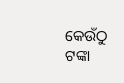କେଉଁଠୁ ଟଙ୍କା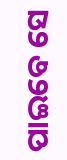ପାଇବେ ସେ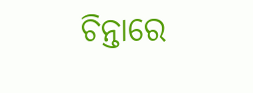ଚିନ୍ତାରେ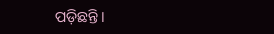ପଡ଼ିଛନ୍ତି।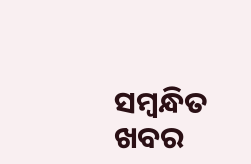ସମ୍ବନ୍ଧିତ ଖବର